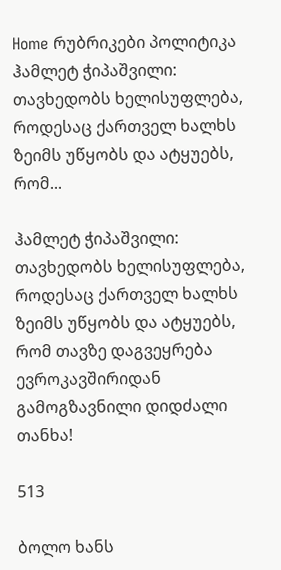Home რუბრიკები პოლიტიკა ჰამლეტ ჭიპაშვილი: თავხედობს ხელისუფლება, როდესაც ქართველ ხალხს ზეიმს უწყობს და ატყუებს, რომ...

ჰამლეტ ჭიპაშვილი: თავხედობს ხელისუფლება, როდესაც ქართველ ხალხს ზეიმს უწყობს და ატყუებს, რომ თავზე დაგვეყრება ევროკავშირიდან გამოგზავნილი დიდძალი თანხა!

513

ბოლო ხანს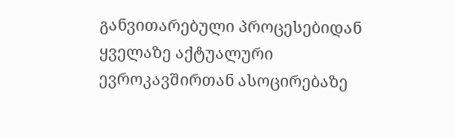განვითარებული პროცესებიდან ყველაზე აქტუალური ევროკავშირთან ასოცირებაზე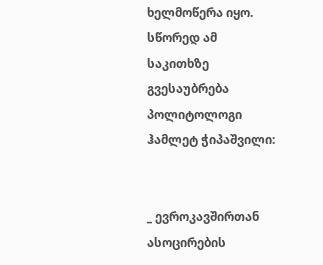ხელმოწერა იყო. სწორედ ამ საკითხზე გვესაუბრება პოლიტოლოგი ჰამლეტ ჭიპაშვილი:


_ ევროკავშირთან ასოცირების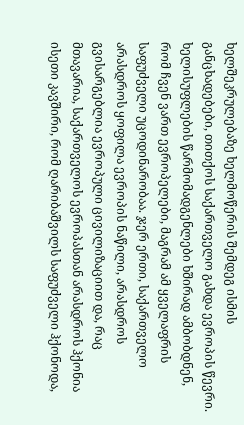ხელშეკრულებაზე ხელმოწერის შემდეგ ისმის განცხადებები, თითქოს საქართველო გახდა ევროპის წევრი. ხელისუფლების წარმომადგენლები ხშირად ამბობდნენ, რომ ჩვენ ვართ ევროპელები, მაგრამ ამ ყველაფრის საფუძველი უცოდინარობაა. ჯერ ერთი, საქართველო არასდროს ყოფილა ევროპის ნაწილი, არასდროს გვისარგებლია ევროპული ცივილიზაციით და, რაც მთავარია, საქართველოს ევროპასთან არასდროს ჰქონია ისეთი კავშირი, რომ ღარიბაშვილს საფუძველი ჰქონოდა,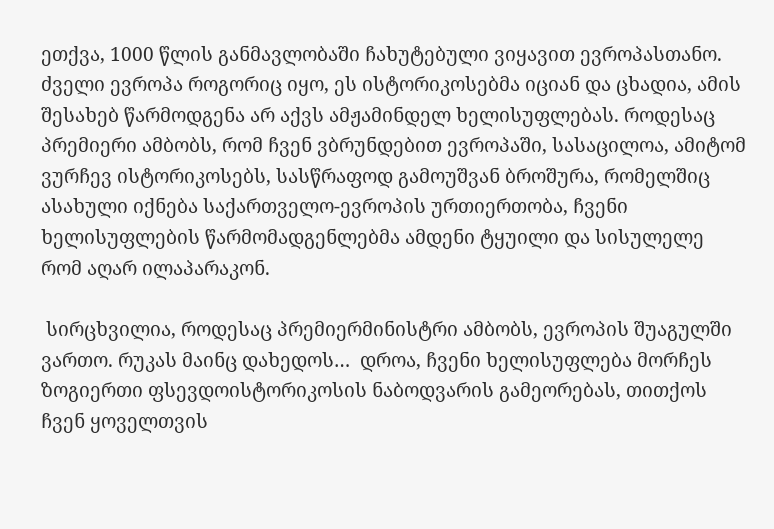ეთქვა, 1000 წლის განმავლობაში ჩახუტებული ვიყავით ევროპასთანო. ძველი ევროპა როგორიც იყო, ეს ისტორიკოსებმა იციან და ცხადია, ამის შესახებ წარმოდგენა არ აქვს ამჟამინდელ ხელისუფლებას. როდესაც პრემიერი ამბობს, რომ ჩვენ ვბრუნდებით ევროპაში, სასაცილოა, ამიტომ ვურჩევ ისტორიკოსებს, სასწრაფოდ გამოუშვან ბროშურა, რომელშიც ასახული იქნება საქართველო-ევროპის ურთიერთობა, ჩვენი ხელისუფლების წარმომადგენლებმა ამდენი ტყუილი და სისულელე რომ აღარ ილაპარაკონ.

 სირცხვილია, როდესაც პრემიერმინისტრი ამბობს, ევროპის შუაგულში ვართო. რუკას მაინც დახედოს…  დროა, ჩვენი ხელისუფლება მორჩეს ზოგიერთი ფსევდოისტორიკოსის ნაბოდვარის გამეორებას, თითქოს ჩვენ ყოველთვის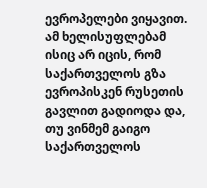ევროპელები ვიყავით. ამ ხელისუფლებამ ისიც არ იცის, რომ საქართველოს გზა ევროპისკენ რუსეთის გავლით გადიოდა და, თუ ვინმემ გაიგო საქართველოს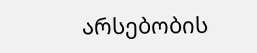არსებობის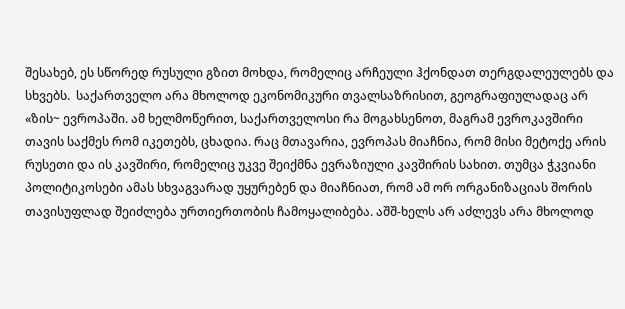შესახებ, ეს სწორედ რუსული გზით მოხდა, რომელიც არჩეული ჰქონდათ თერგდალეულებს და სხვებს.  საქართველო არა მხოლოდ ეკონომიკური თვალსაზრისით, გეოგრაფიულადაც არ «ზის~ ევროპაში. ამ ხელმოწერით, საქართველოსი რა მოგახსენოთ, მაგრამ ევროკავშირი თავის საქმეს რომ იკეთებს, ცხადია. რაც მთავარია, ევროპას მიაჩნია, რომ მისი მეტოქე არის რუსეთი და ის კავშირი, რომელიც უკვე შეიქმნა ევრაზიული კავშირის სახით. თუმცა ჭკვიანი პოლიტიკოსები ამას სხვაგვარად უყურებენ და მიაჩნიათ, რომ ამ ორ ორგანიზაციას შორის თავისუფლად შეიძლება ურთიერთობის ჩამოყალიბება. აშშ-ხელს არ აძლევს არა მხოლოდ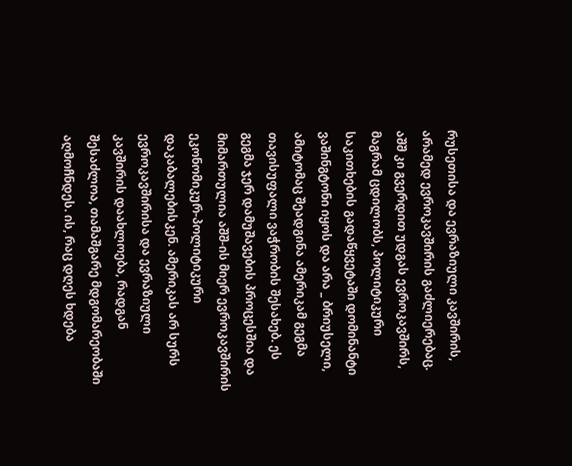რუსეთისა და ევრაზიული კავშირის, არამედ ევროკავშირის გაძლიერებაც. აშშ კი გვერდით უდგას ევროკავშირს, მაგრამ ცდილობს, პოლიტიკური საკითხების გადაწყვეტაში დომინანტი ვაშინგტონი იყოს და არა _ ბრიუსელი, ამიტომაც შეადგინა ამერიკამ გეგმა თავისუფალი ვაჭრობის შესახებ. ეს გეგმა ჯერ დამუშავების პროცესშია და მიმართულია აშშ-ის მიერ ევროკავშირის ეკონომიკურ-პოლიტიკური დაკაბალებისკენ. ამერიკას არ სურს ევროკავშირისა და ევრაზიული კავშირის დაახლოება, რადგან შესაძლოა, თამაშგარე მდგომარეობაში აღმოჩნდეს. ის, რაც დღეს ხდება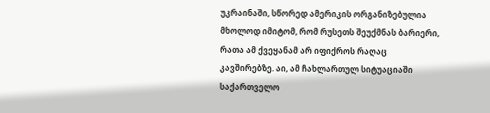უკრაინაში, სწორედ ამერიკის ორგანიზებულია მხოლოდ იმიტომ, რომ რუსეთს შეუქმნას ბარიერი, რათა ამ ქვეყანამ არ იფიქროს რაღაც კავშირებზე. აი, ამ ჩახლართულ სიტუაციაში საქართველო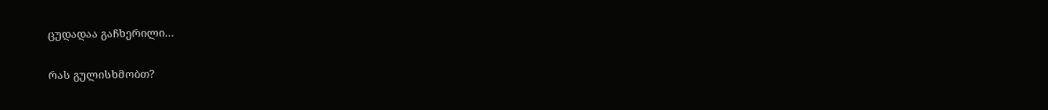ცუდადაა გაჩხერილი…

რას გულისხმობთ?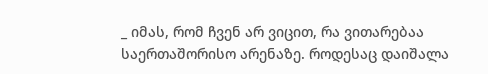_ იმას, რომ ჩვენ არ ვიცით, რა ვითარებაა საერთაშორისო არენაზე. როდესაც დაიშალა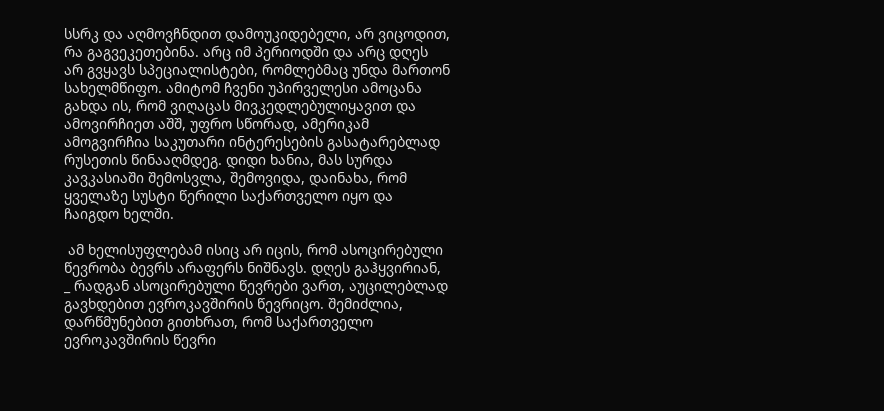სსრკ და აღმოვჩნდით დამოუკიდებელი, არ ვიცოდით, რა გაგვეკეთებინა. არც იმ პერიოდში და არც დღეს არ გვყავს სპეციალისტები, რომლებმაც უნდა მართონ სახელმწიფო. ამიტომ ჩვენი უპირველესი ამოცანა გახდა ის, რომ ვიღაცას მივკედლებულიყავით და ამოვირჩიეთ აშშ, უფრო სწორად, ამერიკამ ამოგვირჩია საკუთარი ინტერესების გასატარებლად რუსეთის წინააღმდეგ. დიდი ხანია, მას სურდა კავკასიაში შემოსვლა, შემოვიდა, დაინახა, რომ ყველაზე სუსტი წერილი საქართველო იყო და ჩაიგდო ხელში.

 ამ ხელისუფლებამ ისიც არ იცის, რომ ასოცირებული წევრობა ბევრს არაფერს ნიშნავს. დღეს გაჰყვირიან, _ რადგან ასოცირებული წევრები ვართ, აუცილებლად გავხდებით ევროკავშირის წევრიცო. შემიძლია, დარწმუნებით გითხრათ, რომ საქართველო ევროკავშირის წევრი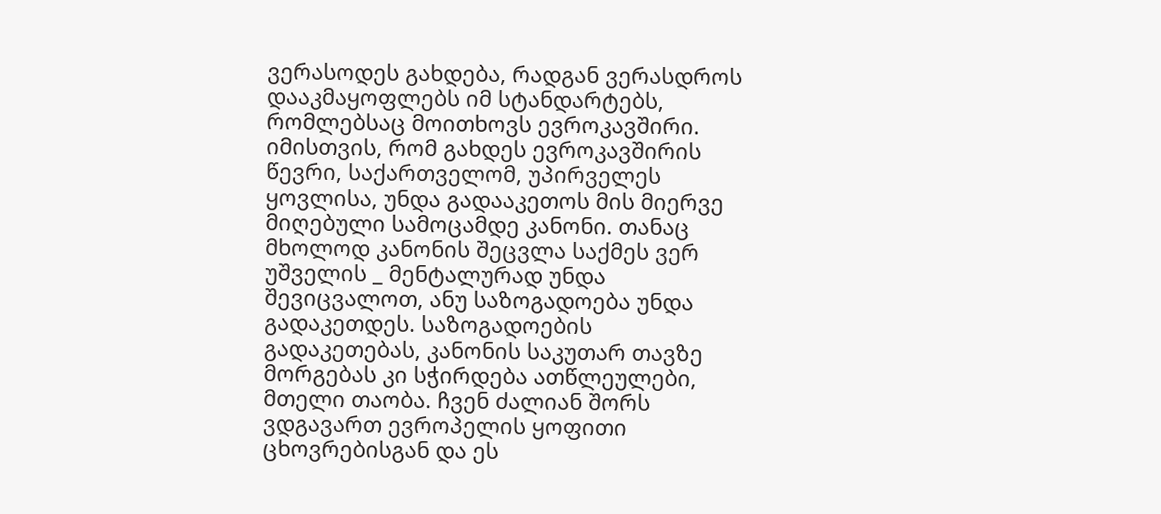ვერასოდეს გახდება, რადგან ვერასდროს დააკმაყოფლებს იმ სტანდარტებს, რომლებსაც მოითხოვს ევროკავშირი. იმისთვის, რომ გახდეს ევროკავშირის წევრი, საქართველომ, უპირველეს ყოვლისა, უნდა გადააკეთოს მის მიერვე მიღებული სამოცამდე კანონი. თანაც მხოლოდ კანონის შეცვლა საქმეს ვერ უშველის _ მენტალურად უნდა შევიცვალოთ, ანუ საზოგადოება უნდა გადაკეთდეს. საზოგადოების გადაკეთებას, კანონის საკუთარ თავზე მორგებას კი სჭირდება ათწლეულები, მთელი თაობა. ჩვენ ძალიან შორს ვდგავართ ევროპელის ყოფითი ცხოვრებისგან და ეს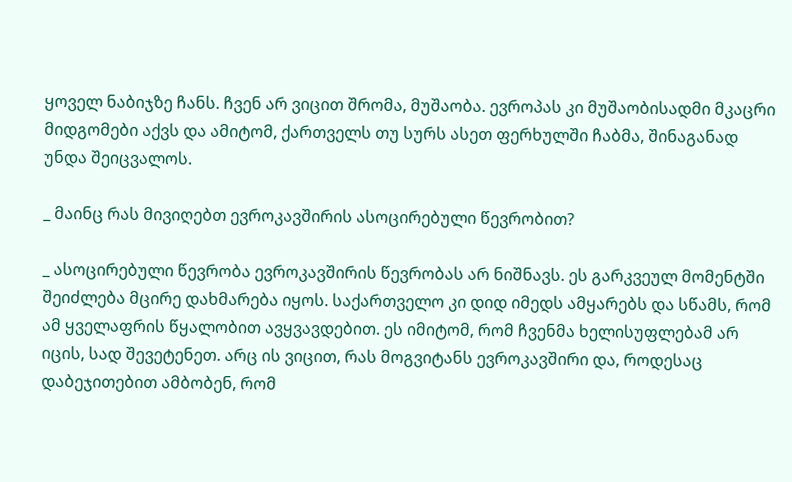ყოველ ნაბიჯზე ჩანს. ჩვენ არ ვიცით შრომა, მუშაობა. ევროპას კი მუშაობისადმი მკაცრი მიდგომები აქვს და ამიტომ, ქართველს თუ სურს ასეთ ფერხულში ჩაბმა, შინაგანად უნდა შეიცვალოს.

_ მაინც რას მივიღებთ ევროკავშირის ასოცირებული წევრობით?

_ ასოცირებული წევრობა ევროკავშირის წევრობას არ ნიშნავს. ეს გარკვეულ მომენტში შეიძლება მცირე დახმარება იყოს. საქართველო კი დიდ იმედს ამყარებს და სწამს, რომ ამ ყველაფრის წყალობით ავყვავდებით. ეს იმიტომ, რომ ჩვენმა ხელისუფლებამ არ იცის, სად შევეტენეთ. არც ის ვიცით, რას მოგვიტანს ევროკავშირი და, როდესაც დაბეჯითებით ამბობენ, რომ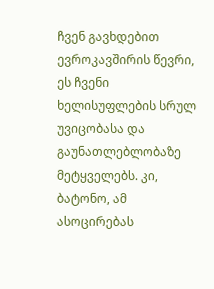ჩვენ გავხდებით ევროკავშირის წევრი, ეს ჩვენი ხელისუფლების სრულ უვიცობასა და გაუნათლებლობაზე მეტყველებს. კი, ბატონო, ამ ასოცირებას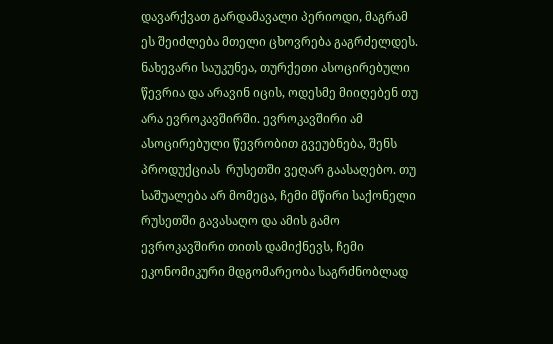დავარქვათ გარდამავალი პერიოდი, მაგრამ ეს შეიძლება მთელი ცხოვრება გაგრძელდეს. ნახევარი საუკუნეა, თურქეთი ასოცირებული წევრია და არავინ იცის, ოდესმე მიიღებენ თუ არა ევროკავშირში. ევროკავშირი ამ ასოცირებული წევრობით გვეუბნება, შენს პროდუქციას  რუსეთში ვეღარ გაასაღებო. თუ საშუალება არ მომეცა, ჩემი მწირი საქონელი რუსეთში გავასაღო და ამის გამო ევროკავშირი თითს დამიქნევს, ჩემი ეკონომიკური მდგომარეობა საგრძნობლად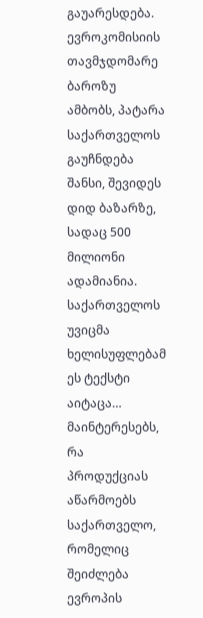გაუარესდება. ევროკომისიის თავმჯდომარე ბაროზუ ამბობს, პატარა საქართველოს გაუჩნდება შანსი, შევიდეს დიდ ბაზარზე, სადაც 500 მილიონი ადამიანია. საქართველოს უვიცმა ხელისუფლებამ ეს ტექსტი აიტაცა…  მაინტერესებს, რა პროდუქციას აწარმოებს საქართველო, რომელიც შეიძლება ევროპის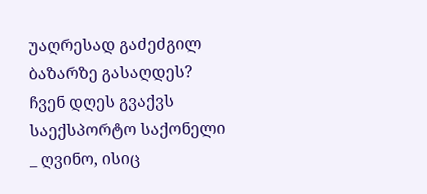უაღრესად გაძეძგილ ბაზარზე გასაღდეს? ჩვენ დღეს გვაქვს საექსპორტო საქონელი _ ღვინო, ისიც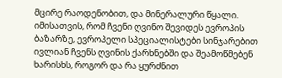მცირე რაოდენობით, და მინერალური წყალი. იმისათვის, რომ ჩვენი ღვინო შევიდეს ევროპის ბაზარზე, ევროპელი სპეციალისტები სინჯარებით ივლიან ჩვენს ღვინის ქარხნებში და შეამოწმებენ ხარისხს, როგორ და რა ყურძნით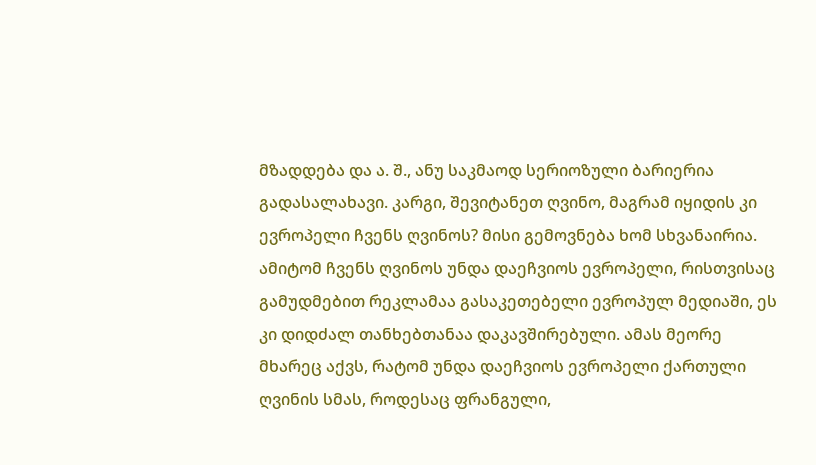მზადდება და ა. შ., ანუ საკმაოდ სერიოზული ბარიერია გადასალახავი. კარგი, შევიტანეთ ღვინო, მაგრამ იყიდის კი ევროპელი ჩვენს ღვინოს? მისი გემოვნება ხომ სხვანაირია. ამიტომ ჩვენს ღვინოს უნდა დაეჩვიოს ევროპელი, რისთვისაც გამუდმებით რეკლამაა გასაკეთებელი ევროპულ მედიაში, ეს კი დიდძალ თანხებთანაა დაკავშირებული. ამას მეორე მხარეც აქვს, რატომ უნდა დაეჩვიოს ევროპელი ქართული ღვინის სმას, როდესაც ფრანგული,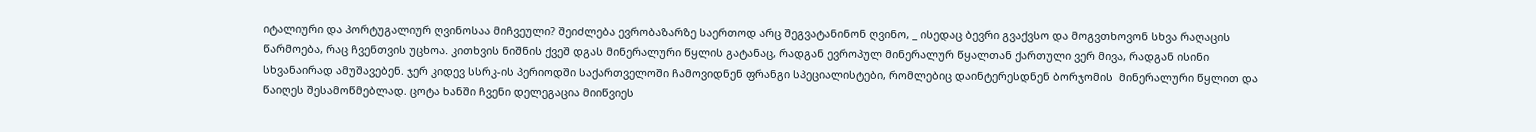იტალიური და პორტუგალიურ ღვინოსაა მიჩვეული? შეიძლება ევრობაზარზე საერთოდ არც შეგვატანინონ ღვინო, _ ისედაც ბევრი გვაქვსო და მოგვთხოვონ სხვა რაღაცის წარმოება, რაც ჩვენთვის უცხოა. კითხვის ნიშნის ქვეშ დგას მინერალური წყლის გატანაც, რადგან ევროპულ მინერალურ წყალთან ქართული ვერ მივა, რადგან ისინი სხვანაირად ამუშავებენ. ჯერ კიდევ სსრკ-ის პერიოდში საქართველოში ჩამოვიდნენ ფრანგი სპეციალისტები, რომლებიც დაინტერესდნენ ბორჯომის  მინერალური წყლით და წაიღეს შესამოწმებლად. ცოტა ხანში ჩვენი დელეგაცია მიიწვიეს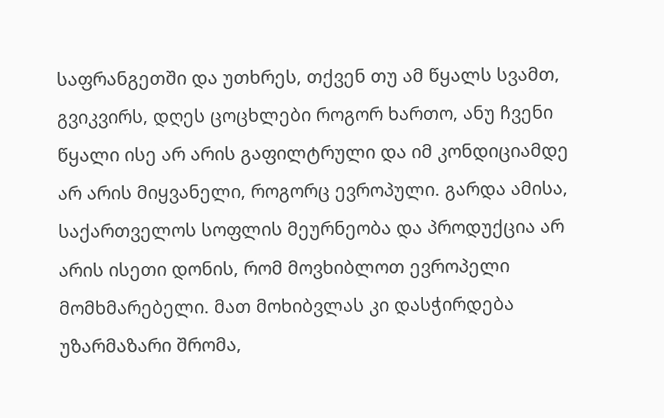საფრანგეთში და უთხრეს, თქვენ თუ ამ წყალს სვამთ, გვიკვირს, დღეს ცოცხლები როგორ ხართო, ანუ ჩვენი წყალი ისე არ არის გაფილტრული და იმ კონდიციამდე არ არის მიყვანელი, როგორც ევროპული. გარდა ამისა, საქართველოს სოფლის მეურნეობა და პროდუქცია არ არის ისეთი დონის, რომ მოვხიბლოთ ევროპელი მომხმარებელი. მათ მოხიბვლას კი დასჭირდება უზარმაზარი შრომა,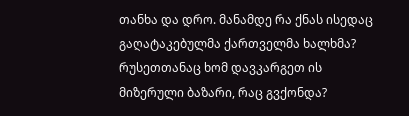თანხა და დრო. მანამდე რა ქნას ისედაც გაღატაკებულმა ქართველმა ხალხმა? რუსეთთანაც ხომ დავკარგეთ ის მიზერული ბაზარი, რაც გვქონდა?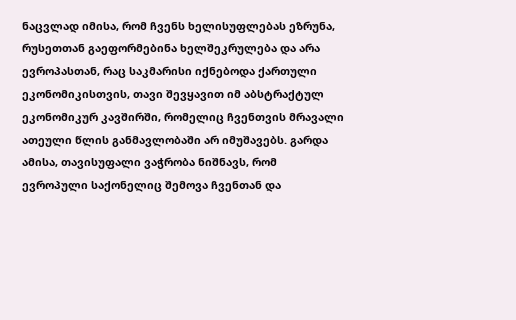ნაცვლად იმისა, რომ ჩვენს ხელისუფლებას ეზრუნა, რუსეთთან გაეფორმებინა ხელშეკრულება და არა ევროპასთან, რაც საკმარისი იქნებოდა ქართული ეკონომიკისთვის, თავი შევყავით იმ აბსტრაქტულ ეკონომიკურ კავშირში, რომელიც ჩვენთვის მრავალი ათეული წლის განმავლობაში არ იმუშავებს. გარდა ამისა, თავისუფალი ვაჭრობა ნიშნავს, რომ ევროპული საქონელიც შემოვა ჩვენთან და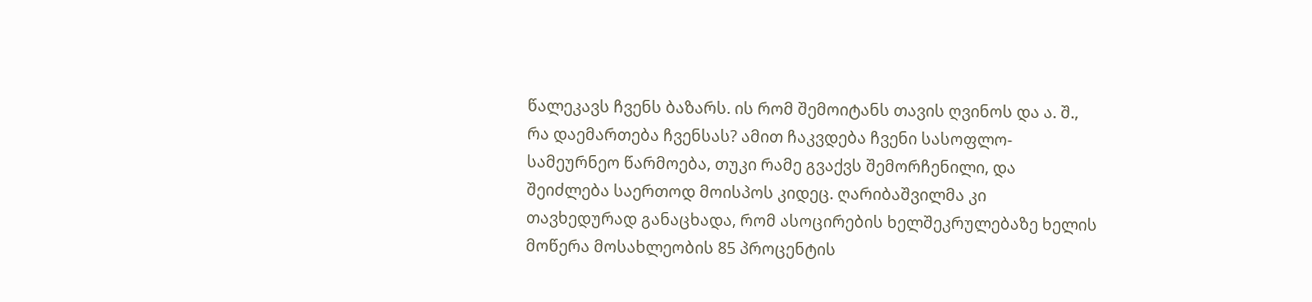წალეკავს ჩვენს ბაზარს. ის რომ შემოიტანს თავის ღვინოს და ა. შ., რა დაემართება ჩვენსას? ამით ჩაკვდება ჩვენი სასოფლო-სამეურნეო წარმოება, თუკი რამე გვაქვს შემორჩენილი, და შეიძლება საერთოდ მოისპოს კიდეც. ღარიბაშვილმა კი თავხედურად განაცხადა, რომ ასოცირების ხელშეკრულებაზე ხელის მოწერა მოსახლეობის 85 პროცენტის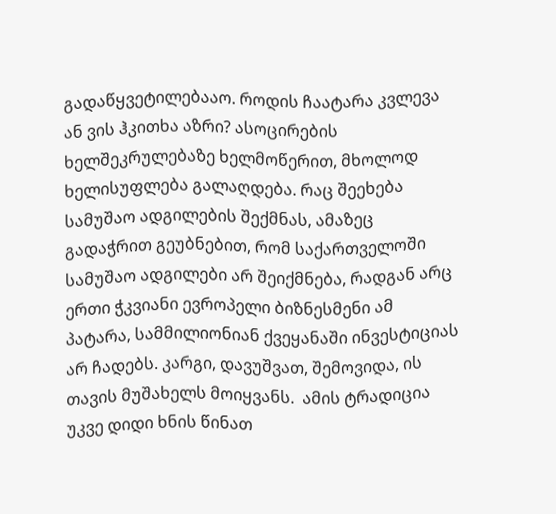გადაწყვეტილებააო. როდის ჩაატარა კვლევა ან ვის ჰკითხა აზრი? ასოცირების ხელშეკრულებაზე ხელმოწერით, მხოლოდ ხელისუფლება გალაღდება. რაც შეეხება სამუშაო ადგილების შექმნას, ამაზეც გადაჭრით გეუბნებით, რომ საქართველოში სამუშაო ადგილები არ შეიქმნება, რადგან არც ერთი ჭკვიანი ევროპელი ბიზნესმენი ამ პატარა, სამმილიონიან ქვეყანაში ინვესტიციას არ ჩადებს. კარგი, დავუშვათ, შემოვიდა, ის თავის მუშახელს მოიყვანს.  ამის ტრადიცია უკვე დიდი ხნის წინათ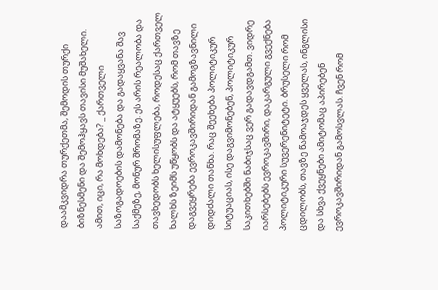დაამკვიდრა თურქეთმა, შემოდის თურქი ბიზნესმენი და შემოჰყავს თავისი მუშახელი. ამით, იცი, რა მოხდება? _ ქართველი საზოგადოების დამონება და გადაყვანა შავ საქმეზე, მონურ შრომაზე. ეს არის რეალობა და თავხედობს ხელისუფლება, როდესაც ქართველ ხალხს ზეიმს უწყობს და ატყუებს, რომ თავზე დაგვეყრება ევროკავშირიდან გამოგზავნილი დიდძალი თანხა. რაც შეეხება პოლიტიკურ სიტუაციას, ისე დაგვიმონებენ, პოლიტიკურ საკითხებში ნაბიჯსაც ვერ გადავდგამთ. ვიდრე იარსებებს ევროკავშირი, დაკარგული გვექნება პოლიტიკური სუვერენიტეტი. ბრუსელი რომ ცდილობს, თავზე წამოაჯდეს ყველას, ინგლისი და სხვა ქვეყნები ამიტომაც აპირებენ ევროკავშირიდან გამოსვლას. ჩვენ რომ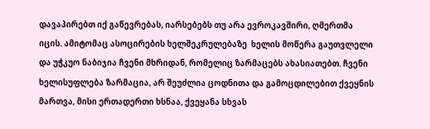დავაპირებთ იქ გაწევრებას, იარსებებს თუ არა ევროკავშირი, ღმერთმა იცის. ამიტომაც ასოცირების ხელშეკრულებაზე  ხელის მოწერა გაუთვლელი და უჭკუო ნაბიჯია ჩვენი მხრიდან, რომელიც ზარმაცებს ახასიათებთ. ჩვენი ხელისუფლება ზარმაცია, არ შეუძლია ცოდნითა და გამოცდილებით ქვეყნის მართვა, მისი ერთადერთი ხსნაა, ქვეყანა სხვას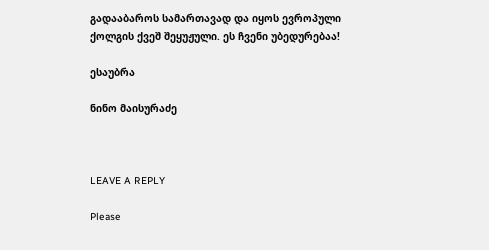გადააბაროს სამართავად და იყოს ევროპული ქოლგის ქვეშ შეყუჟული. ეს ჩვენი უბედურებაა!

ესაუბრა

ნინო მაისურაძე



LEAVE A REPLY

Please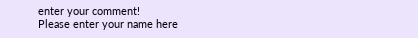enter your comment!
Please enter your name here